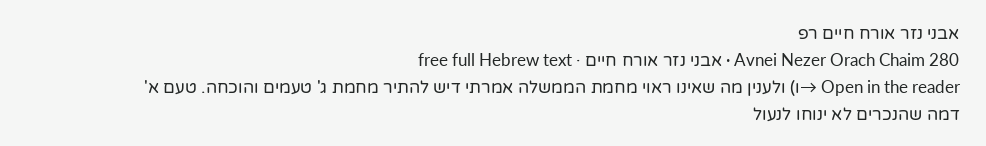אבני נזר אורח חיים רפ
Avnei Nezer Orach Chaim 280 · אבני נזר אורח חיים · free full Hebrew text
Open in the reader →ו) ולענין מה שאינו ראוי מחמת הממשלה אמרתי דיש להתיר מחמת ג' טעמים והוכחה. טעם א' דמה שהנכרים לא ינוחו לנעול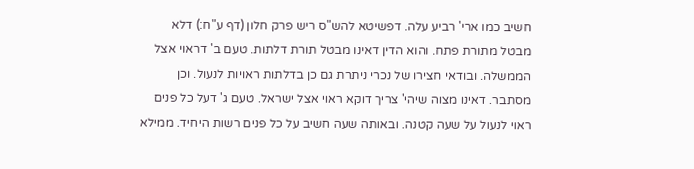חשיב כמו ארי' רביע עלה. דפשיטא להש"ס ריש פרק חלון (דף ע"ח:) דלא מבטל מתורת פתח. והוא הדין דאינו מבטל תורת דלתות. טעם ב' דראוי אצל הממשלה. ובודאי חצירו של נכרי ניתרת גם כן בדלתות ראויות לנעול. וכן מסתבר. דאינו מצוה שיהי' צריך דוקא ראוי אצל ישראל. טעם ג' דעל כל פנים ראוי לנעול על שעה קטנה. ובאותה שעה חשיב על כל פנים רשות היחיד. ממילא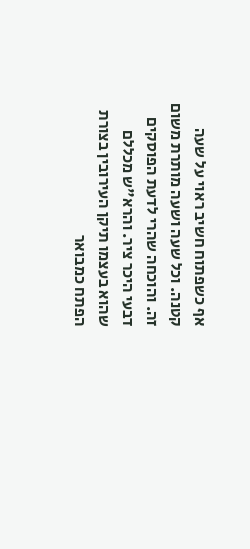אף כשפתוח חשיב ראוי על שעה קטנה. וכל שעה ושעה מותרת משום זה. והוכחה שהרי לדעת הפוסקים דבעי היכר ציר. והרא"ש מכללם שהוא בעצמו תיקן העירובין בצורת הפתח כמבואר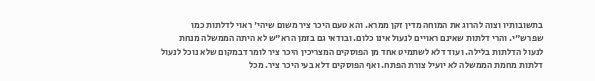בתשובותיו וצוה להרוג את המוחה מדין זקן ממרא. והא טעם היכר ציר משום שיהי' ראוי לדלתות כמו שפרש"י. והרי דלתות שאינם ראויים לנעול אינו כלום. ובודאי גם בזמן הרא"ש לא היתה הממשלה מנחת לנעול הדלתות בלילה. ועוד דלא לשתמיט אחד מן הפוסקים המצריכין היכר ציר לומר דבמקום שלא נוכל לנעול דלתות מחמת הממשלה לא יועיל צורת הפתח. ואף הפוסקים דלא בעי היכר ציר. מכל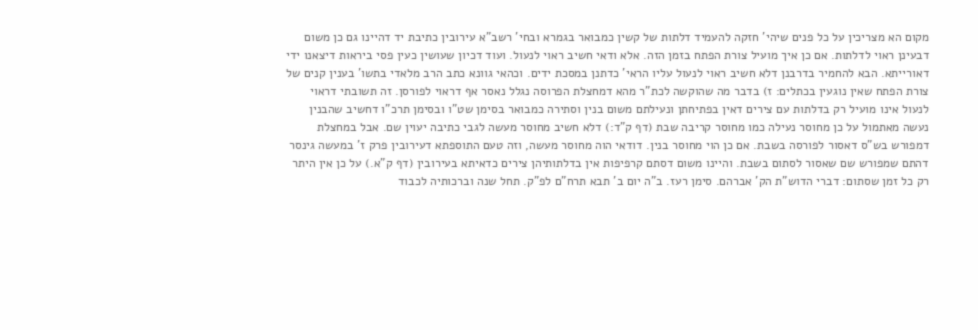מקום הא מצריכין על כל פנים שיהי' חזקה להעמיד דלתות של קשין כמבואר בגמרא ובחי' רשב"א עירובין כתיבת יד דהיינו גם כן משום דבעינן ראוי לדלתות. אם כן איך מועיל צורת הפתח בזמן הזה. אלא ודאי חשיב ראוי לנעול. ועוד דכיון שעושין כעין פסי ביראות דיצאנו ידי דאורייתא. הבא להחמיר בדרבנן דלא חשיב ראוי לנעול עליו הראי' כדתנן במסכת ידים. וכהאי גוונא כתב הרב מלאדי בתשו' בענין קנים של צורת הפתח שאין נוגעין בכתלים: ז) בדבר מה שהוקשה לכת"ר מהא דמחצלת הפרוסה נגלל נאסר אף דראוי לפורסן. זה תשובתי דראוי לנעול אינו מועיל רק בדלתות עם צירים דאין בפתיחתן ונעילתם משום בנין וסתירה כמבואר בסימן שט"ו ובסימן תרכ"ו דחשיב שהבנין נעשה מאתמול על כן מחוסר נעילה כמו מחוסר קריבה שבת (דף ק"ד:) דלא חשיב מחוסר מעשה לגבי כתיבה יעוין שם. אבל במחצלת דמפורש בש"ס דאסור לפורסה בשבת. אם כן הוי מחוסר בנין. דודאי הוה מחוסר מעשה, וזה טעם התוספתא דעירובין פרק ז' במעשה גינסר דהתם שמפורש שם שאסור לסתום בשבת. והיינו משום דסתם קרפיפות אין בדלתותיהן צירים כדאיתא בעירובין (דף ק"א.) על כן אין היתר רק כל זמן שסתום: דברי הדוש"ת הק' אברהם. סימן רעז. ב"ה יום ב' תבא תרח"ם לפ"ק. תחל שנה וברכותיה לכבוד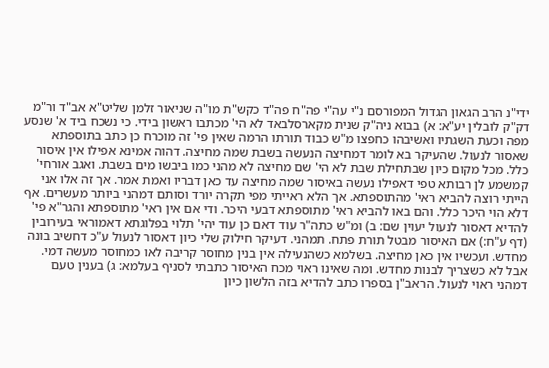ידי"נ הרב הגאון הגדול המפורסם נ"י עה"י פה"ח פה"ד כקש"ת מו"ה שניאור זלמן שליט"א אב"ד ור"מ דק"ק לובלין יע"א: א) בבוא ניה"ק שנית מקארסלבאד לא הי' מכתבו ראשון בידי. כי נשכח ביד א' שנסע מפה וכעת השגתיו ואשיבהו כחפצו מ"ש כבוד תורתו הרמה שאין פי' זה מוכרח כן כתב בתוספתא שאסור לנעול. שהעיקר בא לומר דמחיצה הנעשה בשבת שמה מחיצה. דהוה אמינא אפילו אין איסור כלל. מכל מקום כיון שבתחילת שבת לא הי' שם מחיצה לא מהני כמו ביבשו מים בשבת. ואגב אורחי' קמשמע לן רבותא טפי דאפילו נעשה באיסור שמה מחיצה עד כאן דבריו ואמת אמר. אך זה אלו אני הייתי רוצה להביא ראי' מהתוספתא. אך הלא ראייתי מפי תקרה יורד וסותם דמהני ביותר מעשרים. אף דלא הוי היכר כלל. והם באו להביא ראי' מתוספתא דבעי היכר. ודי אם אין ראי' מתוספתא והגר"א פי' להדיא דאסור לנעול יעוין שם: ב) ומ"ש כתה"ר עוד דאם כן עוד יהי' תלוי בפלוגתא דאמוראי בעירובין (דף ע"ח:) אם האיסור מבטל תורת פתח. תמהני. דעיקר חילוק שלי כיון דאסור לנעול ע"כ דחשיב בונה מחדש. ועכשיו אין כאן מחיצה. בשלמא כשהנעילה אין בנין מחוסר קריבה לאו כמחוסר מעשה דמי. אבל לא כשצריך לבנות מחדש. ומה שאינו ראוי מכח האיסור כתבתי לסניף בעלמא: ג) בענין טעם דמהני ראוי לנעול. הראב"ן בספרו כתב להדיא בזה הלשון כיון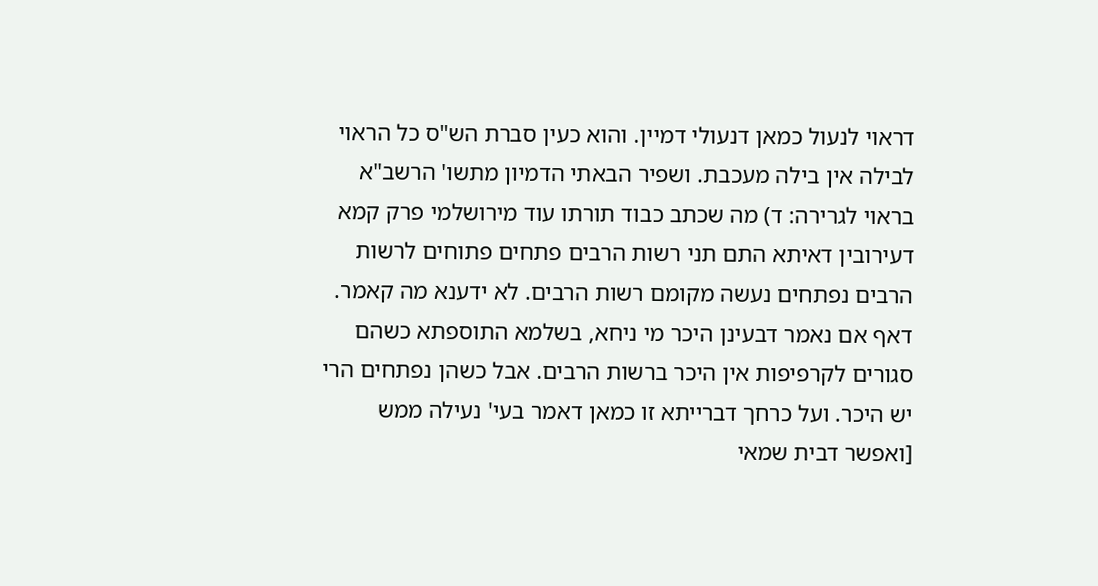דראוי לנעול כמאן דנעולי דמיין. והוא כעין סברת הש"ס כל הראוי לבילה אין בילה מעכבת. ושפיר הבאתי הדמיון מתשו' הרשב"א בראוי לגרירה: ד) מה שכתב כבוד תורתו עוד מירושלמי פרק קמא דעירובין דאיתא התם תני רשות הרבים פתחים פתוחים לרשות הרבים נפתחים נעשה מקומם רשות הרבים. לא ידענא מה קאמר. דאף אם נאמר דבעינן היכר מי ניחא, בשלמא התוספתא כשהם סגורים לקרפיפות אין היכר ברשות הרבים. אבל כשהן נפתחים הרי יש היכר. ועל כרחך דברייתא זו כמאן דאמר בעי' נעילה ממש [ואפשר דבית שמאי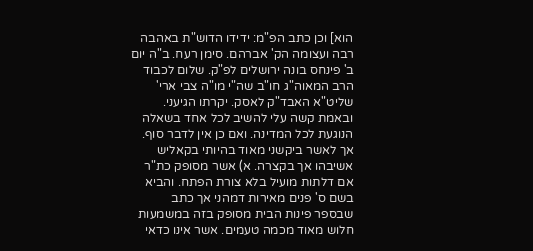הוא] וכן כתב הפ"מ: ידידו הדוש"ת באהבה רבה ועצומה הק' אברהם. סימן רעח. ב"ה יום ב' פינחס בונה ירושלים לפ"ק. שלום לכבוד הרב המאוה"ג חו"ב שה"י מו"ה צבי ארי' שליט"א האבד"ק לאסק. יקרתו הגיעני. ובאמת קשה עלי להשיב לכל אחד בשאלה הנוגעת לכל המדינה. ואם כן אין לדבר סוף. אך לאשר ביקשני מאוד בהיותי בקאליש אשיבהו אך בקצרה. א) אשר מסופק כת"ר אם דלתות מועיל בלא צורת הפתח. והביא בשם ס' פנים מאירות דמהני אך כתב שבספר פינות הבית מסופק בזה במשמעות חלוש מאוד מכמה טעמים. אשר אינו כדאי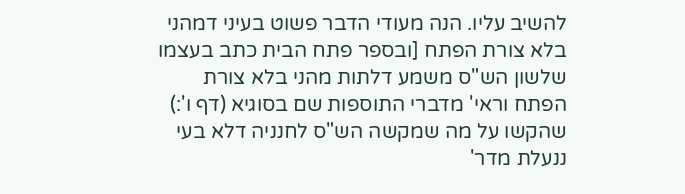להשיב עליו. הנה מעודי הדבר פשוט בעיני דמהני בלא צורת הפתח [ובספר פתח הבית כתב בעצמו שלשון הש"ס משמע דלתות מהני בלא צורת הפתח וראי' מדברי התוספות שם בסוגיא (דף ו':) שהקשו על מה שמקשה הש"ס לחנניה דלא בעי ננעלת מדר'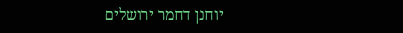יוחנן דחמר ירושלים